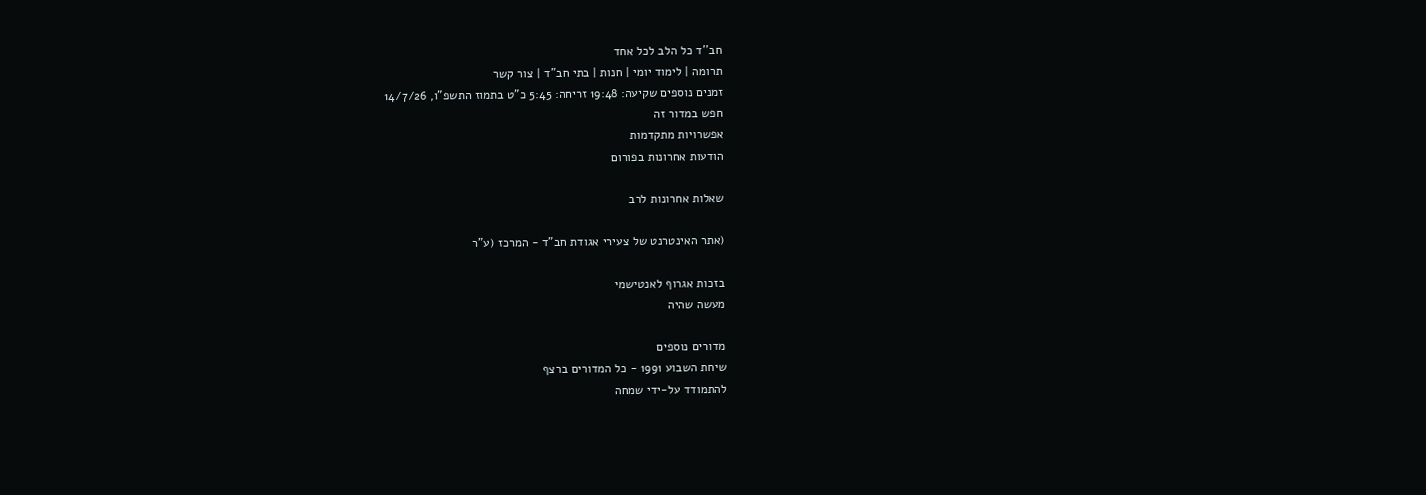חב''ד כל הלב לכל אחד
תרומה | לימוד יומי | חנות | בתי חב"ד | צור קשר
זמנים נוספים שקיעה: 19:48 זריחה: 5:45 כ"ט בתמוז התשפ"ו, 14/7/26
חפש במדור זה
אפשרויות מתקדמות
הודעות אחרונות בפורום

שאלות אחרונות לרב

(אתר האינטרנט של צעירי אגודת חב"ד - המרכז (ע"ר

בזכות אגרוף לאנטישמי
מעשה שהיה

מדורים נוספים
שיחת השבוע 1991 - כל המדורים ברצף
להתמודד על-ידי שמחה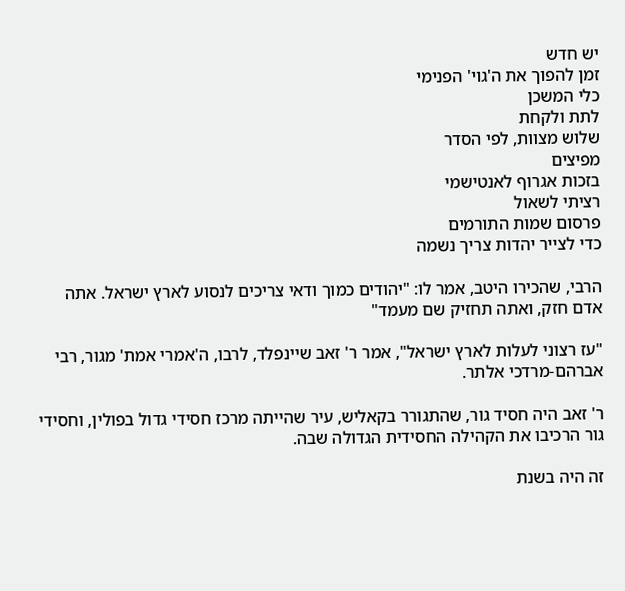יש חדש
זמן להפוך את ה'גוי' הפנימי
כלי המשכן
לתת ולקחת
שלוש מצוות, לפי הסדר
מפיצים
בזכות אגרוף לאנטישמי
רציתי לשאול
פרסום שמות התורמים
כדי לצייר יהדות צריך נשמה

הרבי, שהכירו היטב, אמר לו: "יהודים כמוך ודאי צריכים לנסוע לארץ ישראל. אתה אדם חזק, ואתה תחזיק שם מעמד"

"עז רצוני לעלות לארץ ישראל", אמר ר' זאב שיינפלד, לרבו, ה'אמרי אמת' מגור, רבי אברהם-מרדכי אלתר.

ר' זאב היה חסיד גור, שהתגורר בקאליש, עיר שהייתה מרכז חסידי גדול בפולין, וחסידי גור הרכיבו את הקהילה החסידית הגדולה שבה.

זה היה בשנת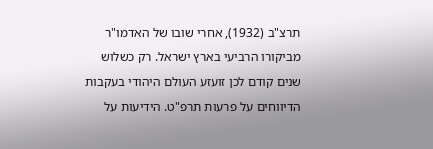תרצ"ב (1932), אחרי שובו של האדמו"ר מביקורו הרביעי בארץ ישראל. רק כשלוש שנים קודם לכן זועזע העולם היהודי בעקבות הדיווחים על פרעות תרפ"ט. הידיעות על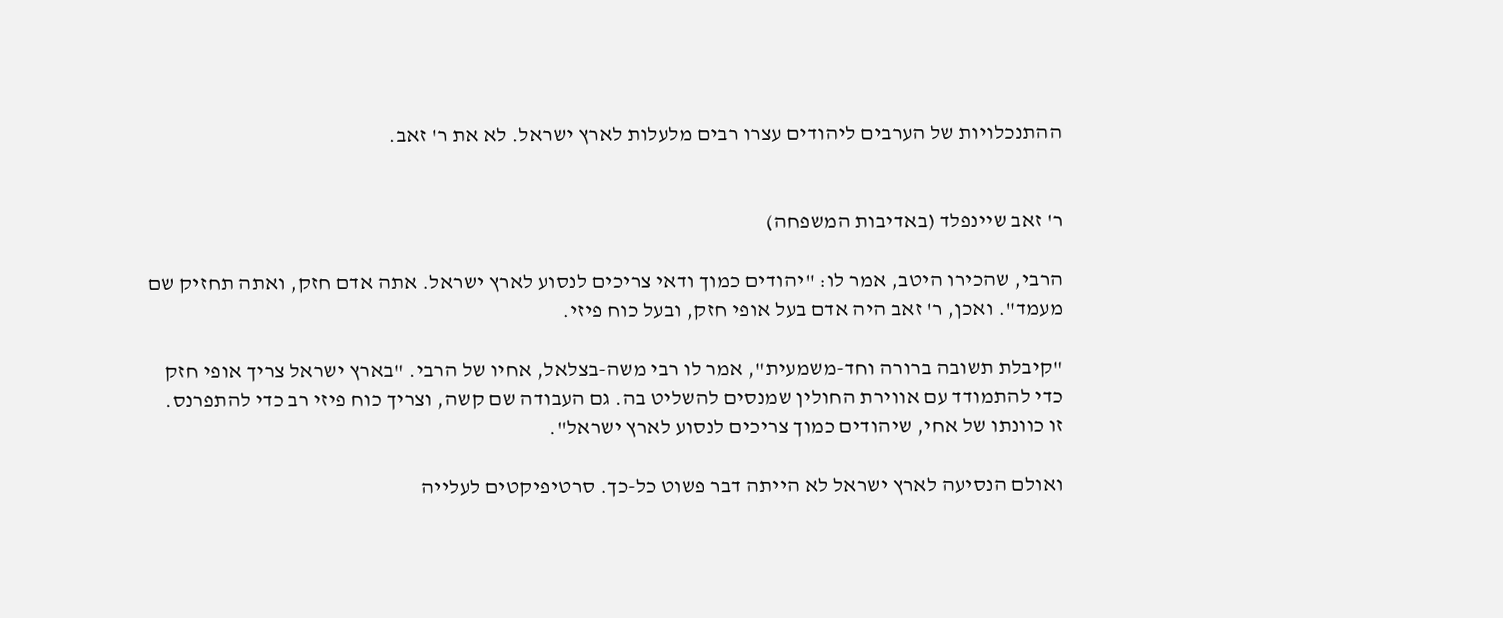ההתנכלויות של הערבים ליהודים עצרו רבים מלעלות לארץ ישראל. לא את ר' זאב.


ר' זאב שיינפלד (באדיבות המשפחה)

הרבי, שהכירו היטב, אמר לו: "יהודים כמוך ודאי צריכים לנסוע לארץ ישראל. אתה אדם חזק, ואתה תחזיק שם מעמד". ואכן, ר' זאב היה אדם בעל אופי חזק, ובעל כוח פיזי.

"קיבלת תשובה ברורה וחד-משמעית", אמר לו רבי משה-בצלאל, אחיו של הרבי. "בארץ ישראל צריך אופי חזק כדי להתמודד עם אווירת החולין שמנסים להשליט בה. גם העבודה שם קשה, וצריך כוח פיזי רב כדי להתפרנס. זו כוונתו של אחי, שיהודים כמוך צריכים לנסוע לארץ ישראל".

ואולם הנסיעה לארץ ישראל לא הייתה דבר פשוט כל-כך. סרטיפיקטים לעלייה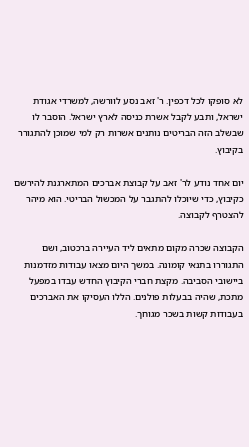לא סופקו לכל דכפין. ר' זאב נסע לוורשה, למשרדי אגודת ישראל, ותבע לקבל אשרת כניסה לארץ ישראל. הוסבר לו שבשלב הזה הבריטים נותנים אשרות רק למי שמוכן להתגורר בקיבוץ.

יום אחד נודע לר' זאב על קבוצת אברכים המתארגנת להירשם כקיבוץ, כדי שיוכלו להתגבר על המכשול הבריטי. הוא מיהר להצטרף לקבוצה.

הקבוצה שכרה מקום מתאים ליד העיירה ברכטוב, ושם התגוררו בתנאי קומונה. במשך היום מצאו עבודות מזדמנות ביישובי הסביבה. מקצת חברי הקיבוץ החדש עבדו במפעל מתכת, שהיה בבעלות פולנים. הללו העסיקו את האברכים בעבודות קשות בשכר מגוחך.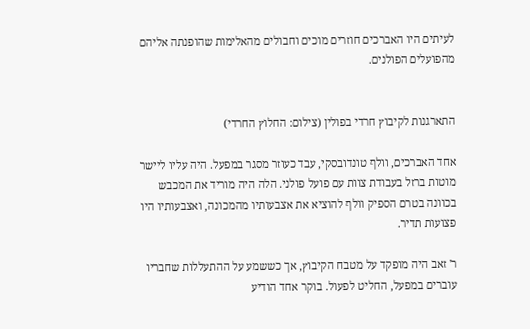לעיתים היו האברכים חוזרים מוכים וחבולים מהאלימות שהופנתה אליהם מהפועלים הפולנים.


התארגנות לקיבוץ חרדי בפולין (צילום: החלוץ החרדי)

אחד האברכים, וולף טונדובסקי, עבד כעוזר מסגר במפעל. היה עליו ליישר מוטות ברזל בעבודת צוות עם פועל פולני. הלה היה מוריד את המכבש בכוונה בטרם הספיק וולף להוציא את אצבעותיו מהמכונה, ואצבעותיו היו פצועות תדיר.

ר' זאב היה מופקד על מטבח הקיבוץ, אך כששמע על ההתעללות שחבריו עוברים במפעל, החליט לפעול. בוקר אחד הודיע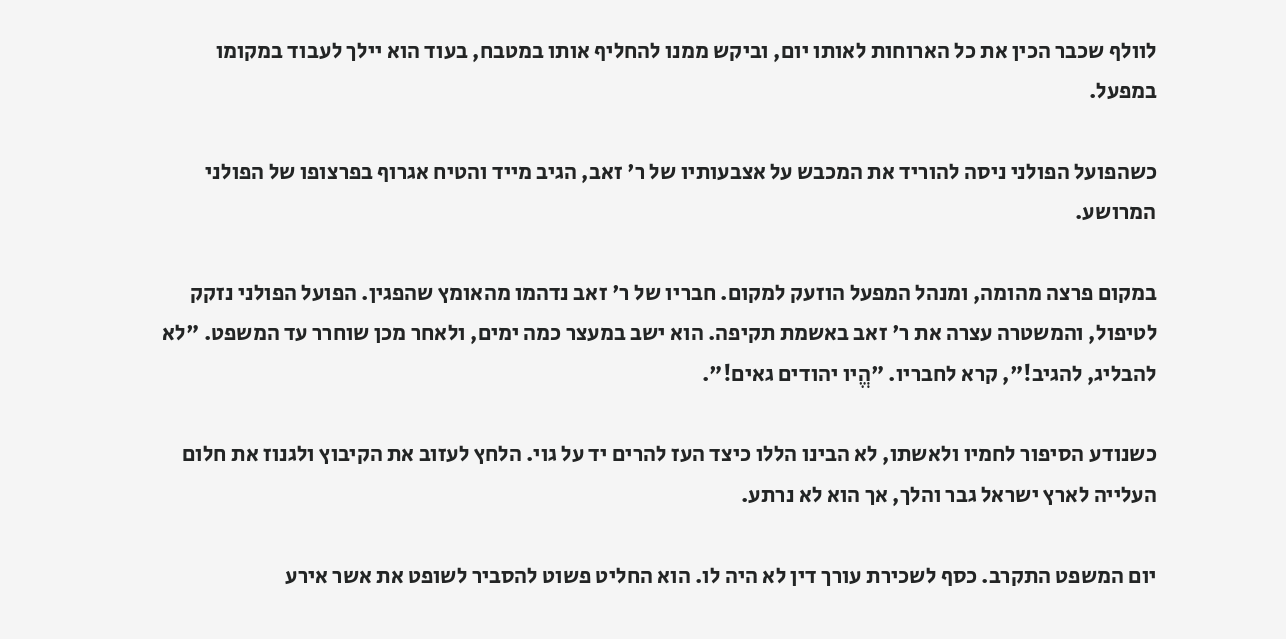לוולף שכבר הכין את כל הארוחות לאותו יום, וביקש ממנו להחליף אותו במטבח, בעוד הוא יילך לעבוד במקומו במפעל.

כשהפועל הפולני ניסה להוריד את המכבש על אצבעותיו של ר' זאב, הגיב מייד והטיח אגרוף בפרצופו של הפולני המרושע.

במקום פרצה מהומה, ומנהל המפעל הוזעק למקום. חבריו של ר' זאב נדהמו מהאומץ שהפגין. הפועל הפולני נזקק לטיפול, והמשטרה עצרה את ר' זאב באשמת תקיפה. הוא ישב במעצר כמה ימים, ולאחר מכן שוחרר עד המשפט. "לא להבליג, להגיב!", קרא לחבריו. "הֱיו יהודים גאים!".

כשנודע הסיפור לחמיו ולאשתו, לא הבינו הללו כיצד העז להרים יד על גוי. הלחץ לעזוב את הקיבוץ ולגנוז את חלום העלייה לארץ ישראל גבר והלך, אך הוא לא נרתע.

יום המשפט התקרב. כסף לשכירת עורך דין לא היה לו. הוא החליט פשוט להסביר לשופט את אשר אירע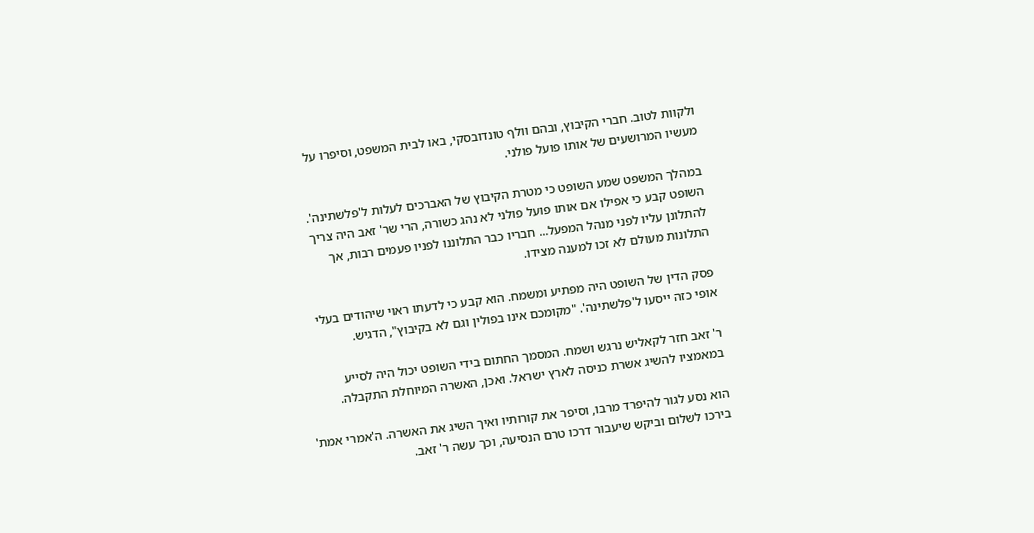ולקוות לטוב. חברי הקיבוץ, ובהם וולף טונדובסקי, באו לבית המשפט, וסיפרו על מעשיו המרושעים של אותו פועל פולני.

במהלך המשפט שמע השופט כי מטרת הקיבוץ של האברכים לעלות ל'פלשתינה'. השופט קבע כי אפילו אם אותו פועל פולני לא נהג כשורה, הרי שר' זאב היה צריך להתלונן עליו לפני מנהל המפעל... חבריו כבר התלוננו לפניו פעמים רבות, אך התלונות מעולם לא זכו למענה מצידו.

פסק הדין של השופט היה מפתיע ומשמח. הוא קבע כי לדעתו ראוי שיהודים בעלי אופי כזה ייסעו ל'פלשתינה'. "מקומכם אינו בפולין וגם לא בקיבוץ", הדגיש.

ר' זאב חזר לקאליש נרגש ושמח. המסמך החתום בידי השופט יכול היה לסייע במאמציו להשיג אשרת כניסה לארץ ישראל. ואכן, האשרה המיוחלת התקבלה.

הוא נסע לגור להיפרד מרבו, וסיפר את קורותיו ואיך השיג את האשרה. ה'אמרי אמת' בירכו לשלום וביקש שיעבור דרכו טרם הנסיעה, וכך עשה ר' זאב.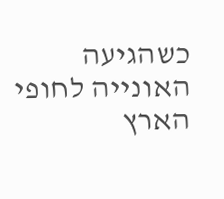כשהגיעה האונייה לחופי הארץ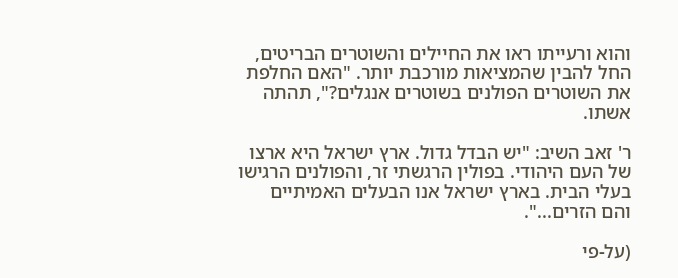והוא ורעייתו ראו את החיילים והשוטרים הבריטים, החל להבין שהמציאות מורכבת יותר. "האם החלפת את השוטרים הפולנים בשוטרים אנגלים?", תהתה אשתו.

ר' זאב השיב: "יש הבדל גדול. ארץ ישראל היא ארצו של העם היהודי. בפולין הרגשתי זר, והפולנים הרגישו בעלי הבית. בארץ ישראל אנו הבעלים האמיתיים והם הזרים...".

(על-פי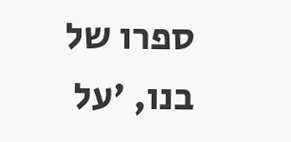ספרו של בנו, 'על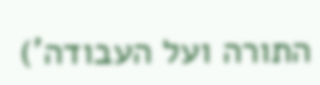התורה ועל העבודה')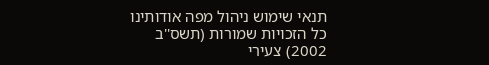תנאי שימוש ניהול מפה אודותינו כל הזכויות שמורות (תשס''ב 2002) צעירי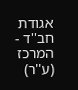אגודת חב''ד - המרכז (ע''ר)